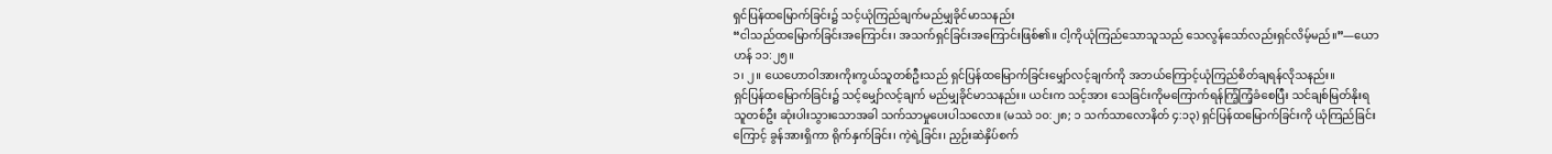ရှင်ပြန်ထမြောက်ခြင်း၌ သင့်ယုံကြည်ချက်မည်မျှခိုင်မာသနည်း
“ငါသည်ထမြောက်ခြင်းအကြောင်း၊ အသက်ရှင်ခြင်းအကြောင်းဖြစ်၏။ ငါ့ကိုယုံကြည်သောသူသည် သေလွန်သော်လည်းရှင်လိမ့်မည်။”—ယောဟန် ၁၁:၂၅။
၁၊ ၂။ ယေဟောဝါအားကိုးကွယ်သူတစ်ဦးသည် ရှင်ပြန်ထမြောက်ခြင်းမျှော်လင့်ချက်ကို အဘယ်ကြောင့်ယုံကြည်စိတ်ချရန်လိုသနည်း။
ရှင်ပြန်ထမြောက်ခြင်း၌ သင့်မျှော်လင့်ချက် မည်မျှခိုင်မာသနည်း။ ယင်းက သင့်အား သေခြင်းကိုမကြောက်ရန်ကြံ့ကြံ့ခံစေပြီး သင်ချစ်မြတ်နိုးရသူတစ်ဦး ဆုံးပါးသွားသောအခါ သက်သာမှုပေးပါသလော။ (မဿဲ ၁၀:၂၈; ၁ သက်သာလောနိတ် ၄:၁၃) ရှင်ပြန်ထမြောက်ခြင်းကို ယုံကြည်ခြင်းကြောင့် ခွန်အားရှိကာ ရိုက်နှက်ခြင်း၊ ကဲ့ရဲ့ခြင်း၊ ညှဉ်းဆဲနှိပ်စက်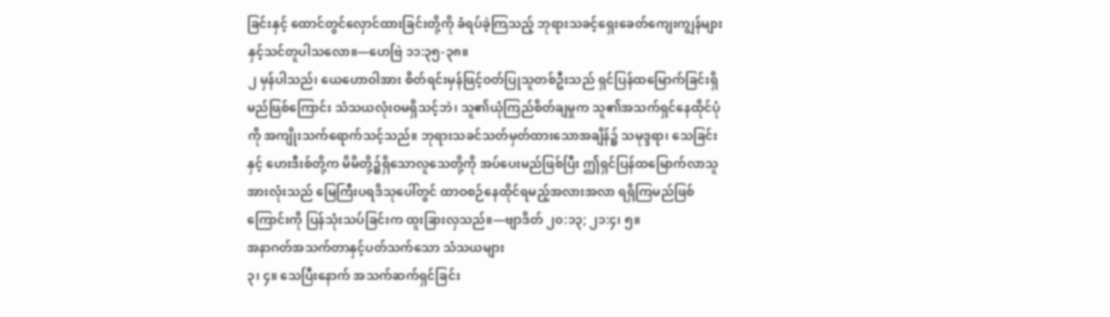ခြင်းနှင့် ထောင်တွင်လှောင်ထားခြင်းတို့ကို ခံရပ်ခဲ့ကြသည့် ဘုရားသခင့်ရှေးခေတ်ကျေးကျွန်များနှင့်သင်တူပါသလော။—ဟေဗြဲ ၁၁:၃၅-၃၈။
၂ မှန်ပါသည်၊ ယေဟောဝါအား စိတ်ရင်းမှန်ဖြင့်ဝတ်ပြုသူတစ်ဦးသည် ရှင်ပြန်ထမြောက်ခြင်းရှိမည်ဖြစ်ကြောင်း သံသယလုံးဝမရှိသင့်ဘဲ၊ သူ၏ယုံကြည်စိတ်ချမှုက သူ၏အသက်ရှင်နေထိုင်ပုံကို အကျိုးသက်ရောက်သင့်သည်။ ဘုရားသခင်သတ်မှတ်ထားသောအချိန်၌ သမုဒ္ဒရာ၊ သေခြင်းနှင့် ဟေးဒီးစ်တို့က မိမိတို့၌ရှိသောလူသေတို့ကို အပ်ပေးမည်ဖြစ်ပြီး ဤရှင်ပြန်ထမြောက်လာသူအားလုံးသည် မြေကြီးပရဒိသုပေါ်တွင် ထာဝစဉ်နေထိုင်ရမည့်အလားအလာ ရရှိကြမည်ဖြစ်ကြောင်းကို ပြန်သုံးသပ်ခြင်းက ထူးခြားလှသည်။—ဗျာဒိတ် ၂၀:၁၃; ၂၁:၄၊ ၅။
အနာဂတ်အသက်တာနှင့်ပတ်သက်သော သံသယများ
၃၊ ၄။ သေပြီးနောက် အသက်ဆက်ရှင်ခြင်း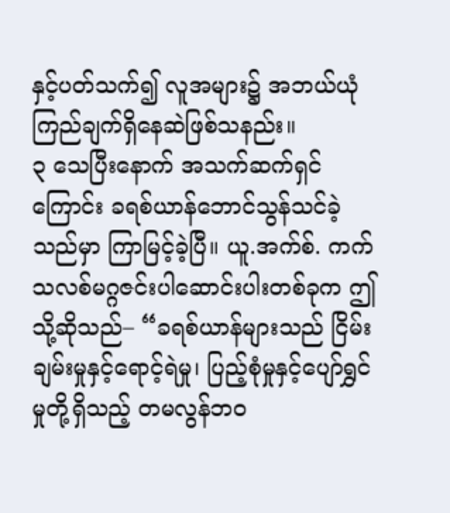နှင့်ပတ်သက်၍ လူအများ၌ အဘယ်ယုံကြည်ချက်ရှိနေဆဲဖြစ်သနည်း။
၃ သေပြီးနောက် အသက်ဆက်ရှင်ကြောင်း ခရစ်ယာန်ဘောင်သွန်သင်ခဲ့သည်မှာ ကြာမြင့်ခဲ့ပြီ။ ယူ.အက်စ်. ကက်သလစ်မဂ္ဂဇင်းပါဆောင်းပါးတစ်ခုက ဤသို့ဆိုသည်– “ခရစ်ယာန်များသည် ငြိမ်းချမ်းမှုနှင့်ရောင့်ရဲမှု၊ ပြည့်စုံမှုနှင့်ပျော်ရွှင်မှုတို့ရှိသည့် တမလွန်ဘဝ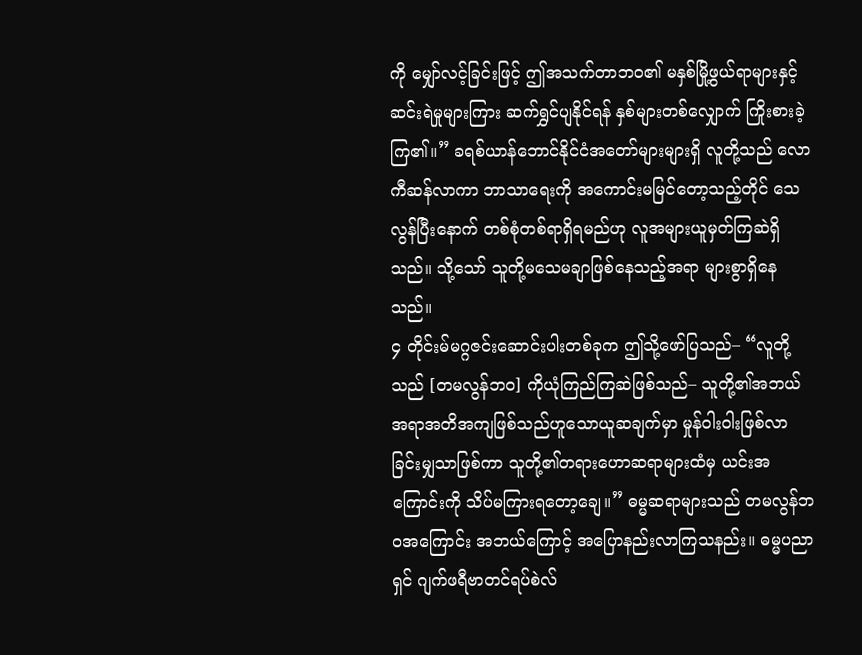ကို မျှော်လင့်ခြင်းဖြင့် ဤအသက်တာဘဝ၏ မနှစ်မြို့ဖွယ်ရာများနှင့် ဆင်းရဲမှုများကြား ဆက်ရွှင်ပျနိုင်ရန် နှစ်များတစ်လျှောက် ကြိုးစားခဲ့ကြ၏။” ခရစ်ယာန်ဘောင်နိုင်ငံအတော်များများရှိ လူတို့သည် လောကီဆန်လာကာ ဘာသာရေးကို အကောင်းမမြင်တော့သည့်တိုင် သေလွန်ပြီးနောက် တစ်စုံတစ်ရာရှိရမည်ဟု လူအများယူမှတ်ကြဆဲရှိသည်။ သို့သော် သူတို့မသေမချာဖြစ်နေသည့်အရာ များစွာရှိနေသည်။
၄ တိုင်းမ်မဂ္ဂဇင်းဆောင်းပါးတစ်ခုက ဤသို့ဖော်ပြသည်– “လူတို့သည် [တမလွန်ဘဝ] ကိုယုံကြည်ကြဆဲဖြစ်သည်– သူတို့၏အဘယ်အရာအတိအကျဖြစ်သည်ဟူသောယူဆချက်မှာ မှုန်ဝါးဝါးဖြစ်လာခြင်းမျှသာဖြစ်ကာ သူတို့၏တရားဟောဆရာများထံမှ ယင်းအကြောင်းကို သိပ်မကြားရတော့ချေ။” ဓမ္မဆရာများသည် တမလွန်ဘဝအကြောင်း အဘယ်ကြောင့် အပြောနည်းလာကြသနည်း။ ဓမ္မပညာရှင် ဂျက်ဖရီဗာတင်ရပ်စဲလ်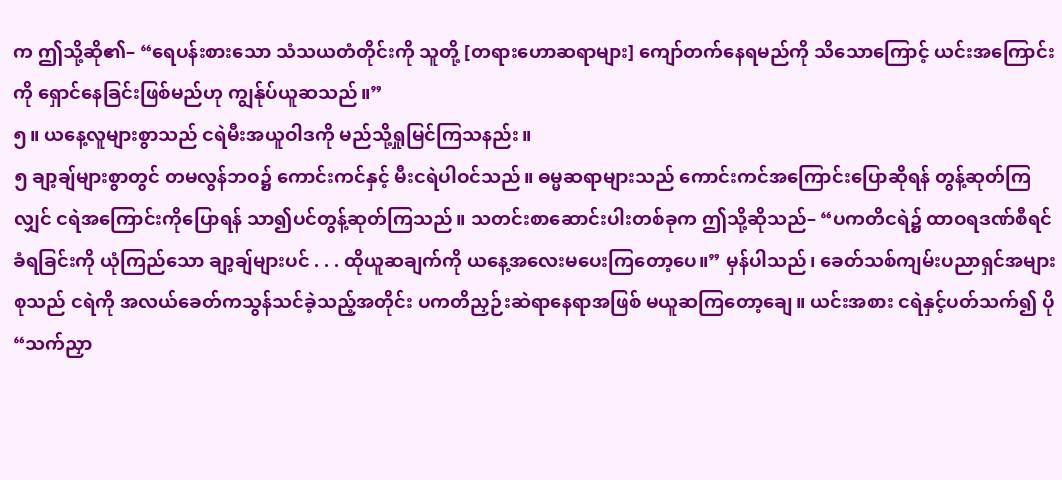က ဤသို့ဆို၏– “ရေပန်းစားသော သံသယတံတိုင်းကို သူတို့ [တရားဟောဆရာများ] ကျော်တက်နေရမည်ကို သိသောကြောင့် ယင်းအကြောင်းကို ရှောင်နေခြင်းဖြစ်မည်ဟု ကျွန်ုပ်ယူဆသည်။”
၅။ ယနေ့လူများစွာသည် ငရဲမီးအယူဝါဒကို မည်သို့ရှုမြင်ကြသနည်း။
၅ ချာ့ချ်များစွာတွင် တမလွန်ဘဝ၌ ကောင်းကင်နှင့် မီးငရဲပါဝင်သည်။ ဓမ္မဆရာများသည် ကောင်းကင်အကြောင်းပြောဆိုရန် တွန့်ဆုတ်ကြလျှင် ငရဲအကြောင်းကိုပြောရန် သာ၍ပင်တွန့်ဆုတ်ကြသည်။ သတင်းစာဆောင်းပါးတစ်ခုက ဤသို့ဆိုသည်– “ပကတိငရဲ၌ ထာဝရဒဏ်စီရင်ခံရခြင်းကို ယုံကြည်သော ချာ့ချ်များပင် . . . ထိုယူဆချက်ကို ယနေ့အလေးမပေးကြတော့ပေ။” မှန်ပါသည်၊ ခေတ်သစ်ကျမ်းပညာရှင်အများစုသည် ငရဲကို အလယ်ခေတ်ကသွန်သင်ခဲ့သည့်အတိုင်း ပကတိညှဉ်းဆဲရာနေရာအဖြစ် မယူဆကြတော့ချေ။ ယင်းအစား ငရဲနှင့်ပတ်သက်၍ ပို “သက်ညှာ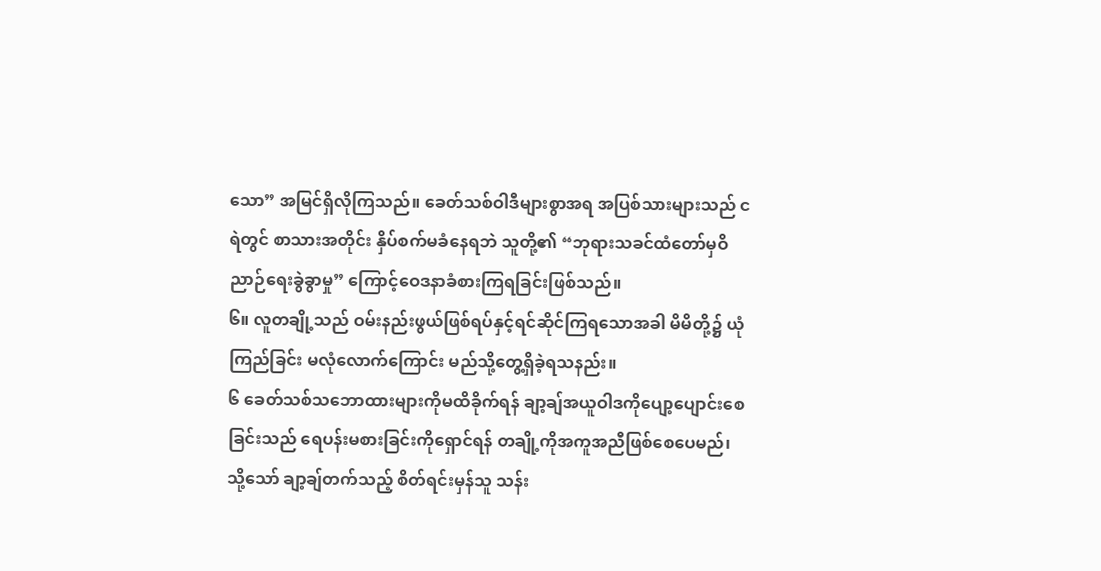သော” အမြင်ရှိလိုကြသည်။ ခေတ်သစ်ဝါဒီများစွာအရ အပြစ်သားများသည် ငရဲတွင် စာသားအတိုင်း နှိပ်စက်မခံနေရဘဲ သူတို့၏ “ဘုရားသခင်ထံတော်မှဝိညာဉ်ရေးခွဲခွာမှု” ကြောင့်ဝေဒနာခံစားကြရခြင်းဖြစ်သည်။
၆။ လူတချို့သည် ဝမ်းနည်းဖွယ်ဖြစ်ရပ်နှင့်ရင်ဆိုင်ကြရသောအခါ မိမိတို့၌ ယုံကြည်ခြင်း မလုံလောက်ကြောင်း မည်သို့တွေ့ရှိခဲ့ရသနည်း။
၆ ခေတ်သစ်သဘောထားများကိုမထိခိုက်ရန် ချာ့ချ်အယူဝါဒကိုပျော့ပျောင်းစေခြင်းသည် ရေပန်းမစားခြင်းကိုရှောင်ရန် တချို့ကိုအကူအညီဖြစ်စေပေမည်၊ သို့သော် ချာ့ချ်တက်သည့် စိတ်ရင်းမှန်သူ သန်း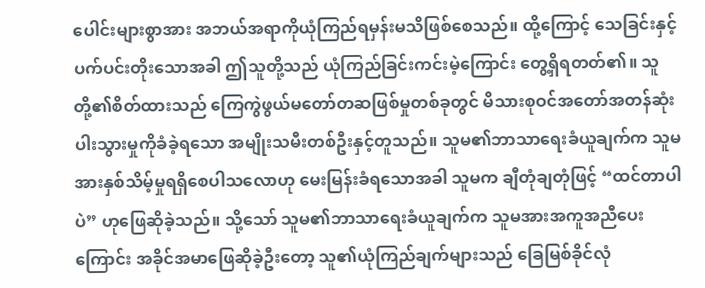ပေါင်းများစွာအား အဘယ်အရာကိုယုံကြည်ရမှန်းမသိဖြစ်စေသည်။ ထို့ကြောင့် သေခြင်းနှင့်ပက်ပင်းတိုးသောအခါ ဤသူတို့သည် ယုံကြည်ခြင်းကင်းမဲ့ကြောင်း တွေ့ရှိရတတ်၏။ သူတို့၏စိတ်ထားသည် ကြေကွဲဖွယ်မတော်တဆဖြစ်မှုတစ်ခုတွင် မိသားစုဝင်အတော်အတန်ဆုံးပါးသွားမှုကိုခံခဲ့ရသော အမျိုးသမီးတစ်ဦးနှင့်တူသည်။ သူမ၏ဘာသာရေးခံယူချက်က သူမအားနှစ်သိမ့်မှုရရှိစေပါသလောဟု မေးမြန်းခံရသောအခါ သူမက ချီတုံချတုံဖြင့် “ထင်တာပါပဲ” ဟုဖြေဆိုခဲ့သည်။ သို့သော် သူမ၏ဘာသာရေးခံယူချက်က သူမအားအကူအညီပေးကြောင်း အခိုင်အမာဖြေဆိုခဲ့ဦးတော့ သူ၏ယုံကြည်ချက်များသည် ခြေမြစ်ခိုင်လုံ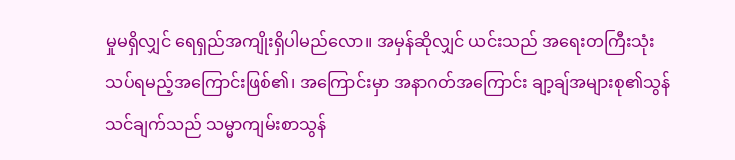မှုမရှိလျှင် ရေရှည်အကျိုးရှိပါမည်လော။ အမှန်ဆိုလျှင် ယင်းသည် အရေးတကြီးသုံးသပ်ရမည့်အကြောင်းဖြစ်၏၊ အကြောင်းမှာ အနာဂတ်အကြောင်း ချာ့ချ်အများစု၏သွန်သင်ချက်သည် သမ္မာကျမ်းစာသွန်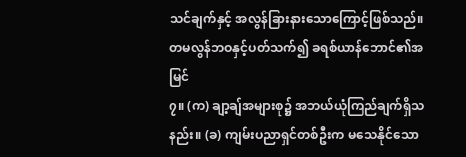သင်ချက်နှင့် အလွန်ခြားနားသောကြောင့်ဖြစ်သည်။
တမလွန်ဘဝနှင့်ပတ်သက်၍ ခရစ်ယာန်ဘောင်၏အမြင်
၇။ (က) ချာ့ချ်အများစု၌ အဘယ်ယုံကြည်ချက်ရှိသနည်း။ (ခ) ကျမ်းပညာရှင်တစ်ဦးက မသေနိုင်သော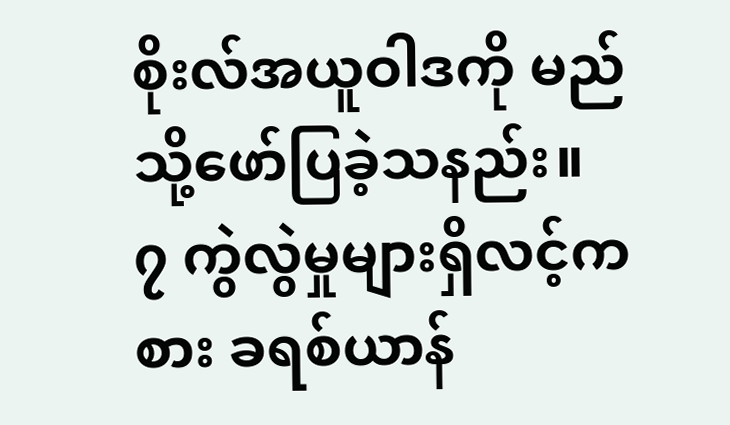စိုးလ်အယူဝါဒကို မည်သို့ဖော်ပြခဲ့သနည်း။
၇ ကွဲလွဲမှုများရှိလင့်ကစား ခရစ်ယာန်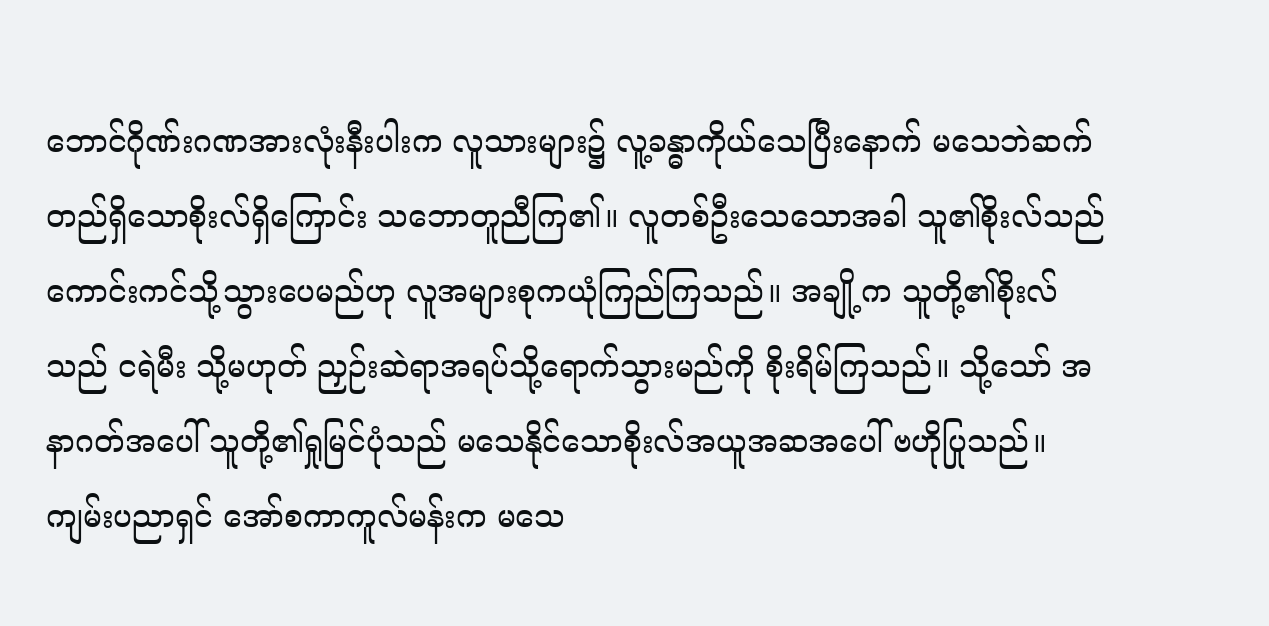ဘောင်ဂိုဏ်းဂဏအားလုံးနီးပါးက လူသားများ၌ လူ့ခန္ဓာကိုယ်သေပြီးနောက် မသေဘဲဆက်တည်ရှိသောစိုးလ်ရှိကြောင်း သဘောတူညီကြ၏။ လူတစ်ဦးသေသောအခါ သူ၏စိုးလ်သည် ကောင်းကင်သို့သွားပေမည်ဟု လူအများစုကယုံကြည်ကြသည်။ အချို့က သူတို့၏စိုးလ်သည် ငရဲမီး သို့မဟုတ် ညှဉ်းဆဲရာအရပ်သို့ရောက်သွားမည်ကို စိုးရိမ်ကြသည်။ သို့သော် အနာဂတ်အပေါ် သူတို့၏ရှုမြင်ပုံသည် မသေနိုင်သောစိုးလ်အယူအဆအပေါ် ဗဟိုပြုသည်။ ကျမ်းပညာရှင် အော်စကာကူလ်မန်းက မသေ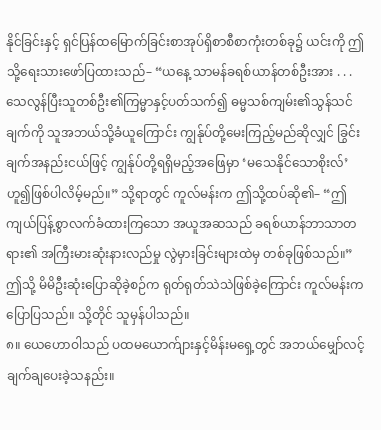နိုင်ခြင်းနှင့် ရှင်ပြန်ထမြောက်ခြင်းစာအုပ်ရှိစာစီစာကုံးတစ်ခု၌ ယင်းကို ဤသို့ရေးသားဖော်ပြထားသည်– “ယနေ့ သာမန်ခရစ်ယာန်တစ်ဦးအား . . . သေလွန်ပြီးသူတစ်ဦး၏ကြမ္မာနှင့်ပတ်သက်၍ ဓမ္မသစ်ကျမ်း၏သွန်သင်ချက်ကို သူအဘယ်သို့ခံယူကြောင်း ကျွန်ုပ်တို့မေးကြည့်မည်ဆိုလျှင် ခြွင်းချက်အနည်းငယ်ဖြင့် ကျွန်ုပ်တို့ရရှိမည့်အဖြေမှာ ‘မသေနိုင်သောစိုးလ်’ ဟူ၍ဖြစ်ပါလိမ့်မည်။” သို့ရာတွင် ကူလ်မန်းက ဤသို့ထပ်ဆို၏– “ဤကျယ်ပြန့်စွာလက်ခံထားကြသော အယူအဆသည် ခရစ်ယာန်ဘာသာတရား၏ အကြီးမားဆုံးနားလည်မှု လွဲမှားခြင်းများထဲမှ တစ်ခုဖြစ်သည်။” ဤသို့ မိမိဦးဆုံးပြောဆိုခဲ့စဉ်က ရုတ်ရုတ်သဲသဲဖြစ်ခဲ့ကြောင်း ကူလ်မန်းကပြောပြသည်။ သို့တိုင် သူမှန်ပါသည်။
၈။ ယေဟောဝါသည် ပထမယောက်ျားနှင့်မိန်းမရှေ့တွင် အဘယ်မျှော်လင့်ချက်ချပေးခဲ့သနည်း။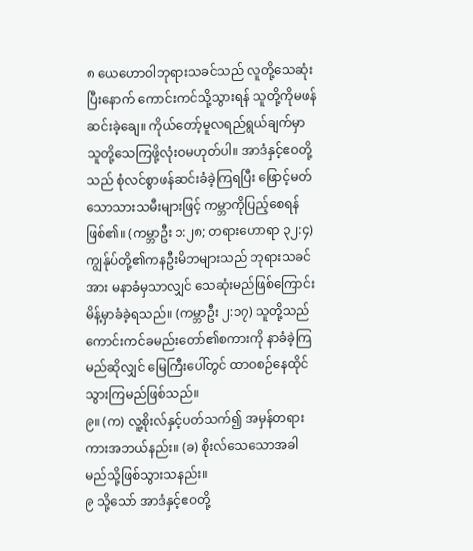၈ ယေဟောဝါဘုရားသခင်သည် လူတို့သေဆုံးပြီးနောက် ကောင်းကင်သို့သွားရန် သူတို့ကိုမဖန်ဆင်းခဲ့ချေ။ ကိုယ်တော့်မူလရည်ရွယ်ချက်မှာ သူတို့သေကြဖို့လုံးဝမဟုတ်ပါ။ အာဒံနှင့်ဧဝတို့သည် စုံလင်စွာဖန်ဆင်းခံခဲ့ကြရပြီး ဖြောင့်မတ်သောသားသမီးများဖြင့် ကမ္ဘာကိုပြည့်စေရန်ဖြစ်၏။ (ကမ္ဘာဦး ၁:၂၈; တရားဟောရာ ၃၂:၄) ကျွန်ုပ်တို့၏ကနဦးမိဘများသည် ဘုရားသခင်အား မနာခံမှသာလျှင် သေဆုံးမည်ဖြစ်ကြောင်း မိန့်မှာခံခဲ့ရသည်။ (ကမ္ဘာဦး ၂:၁၇) သူတို့သည် ကောင်းကင်ခမည်းတော်၏စကားကို နာခံခဲ့ကြမည်ဆိုလျှင် မြေကြီးပေါ်တွင် ထာဝစဉ်နေထိုင်သွားကြမည်ဖြစ်သည်။
၉။ (က) လူ့စိုးလ်နှင့်ပတ်သက်၍ အမှန်တရားကားအဘယ်နည်း။ (ခ) စိုးလ်သေသောအခါ မည်သို့ဖြစ်သွားသနည်း။
၉ သို့သော် အာဒံနှင့်ဧဝတို့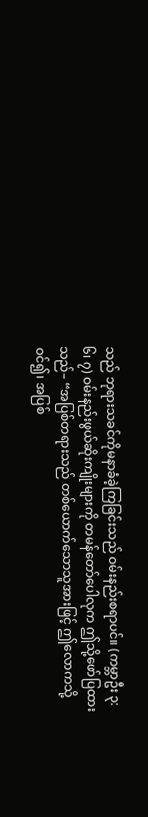သည် ဘုရားသခင်ကိုမနာခံခဲ့ကြခြင်းသည် ဝမ်းနည်းစရာပင်။ (ကမ္ဘာဦး ၃:၆၊ ၇) ဝမ်းနည်းဖွယ်ဆိုးကျိုးများကို တမန်တော်ပေါလုက ဤသို့ဖော်ပြထားသည်– “အပြစ်တရားသည် တစ်ယောက်သောသူအားဖြင့် ဤလောကသို့ဝင်၍၊ အပြစ်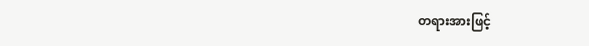တရားအားဖြင့်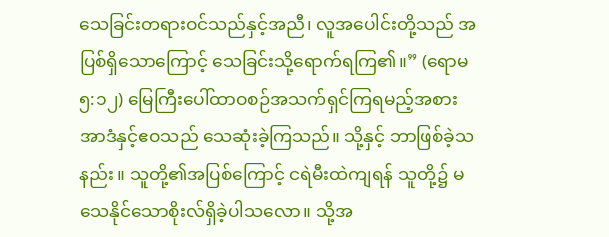သေခြင်းတရားဝင်သည်နှင့်အညီ၊ လူအပေါင်းတို့သည် အပြစ်ရှိသောကြောင့် သေခြင်းသို့ရောက်ရကြ၏။” (ရောမ ၅:၁၂) မြေကြီးပေါ်ထာဝစဉ်အသက်ရှင်ကြရမည့်အစား အာဒံနှင့်ဧဝသည် သေဆုံးခဲ့ကြသည်။ သို့နှင့် ဘာဖြစ်ခဲ့သနည်း။ သူတို့၏အပြစ်ကြောင့် ငရဲမီးထဲကျရန် သူတို့၌ မသေနိုင်သောစိုးလ်ရှိခဲ့ပါသလော။ သို့အ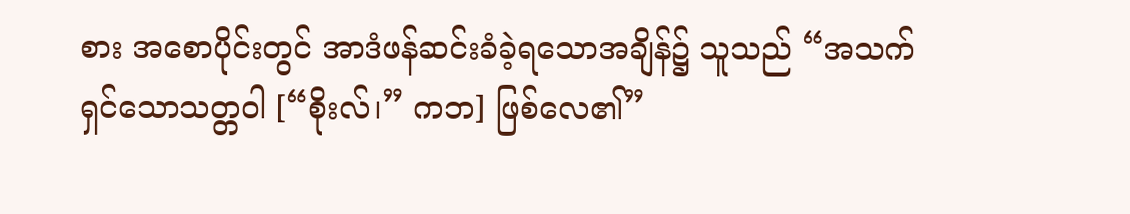စား အစောပိုင်းတွင် အာဒံဖန်ဆင်းခံခဲ့ရသောအချိန်၌ သူသည် “အသက်ရှင်သောသတ္တဝါ [“စိုးလ်၊” ကဘ] ဖြစ်လေ၏”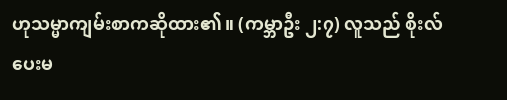ဟုသမ္မာကျမ်းစာကဆိုထား၏။ (ကမ္ဘာဦး ၂:၇) လူသည် စိုးလ် ပေးမ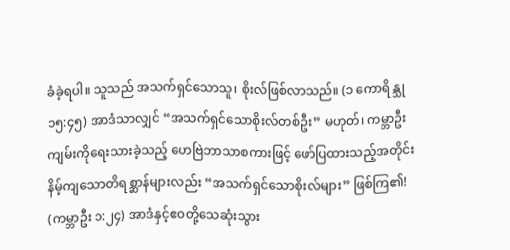ခံခဲ့ရပါ။ သူသည် အသက်ရှင်သောသူ၊ စိုးလ်ဖြစ်လာသည်။ (၁ ကောရိန္သု ၁၅:၄၅) အာဒံသာလျှင် “အသက်ရှင်သောစိုးလ်တစ်ဦး” မဟုတ်၊ ကမ္ဘာဦးကျမ်းကိုရေးသားခဲ့သည့် ဟေဗြဲဘာသာစကားဖြင့် ဖော်ပြထားသည့်အတိုင်း နိမ့်ကျသောတိရစ္ဆာန်များလည်း “အသက်ရှင်သောစိုးလ်များ” ဖြစ်ကြ၏! (ကမ္ဘာဦး ၁:၂၄) အာဒံနှင့်ဧဝတို့သေဆုံးသွား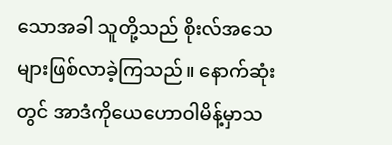သောအခါ သူတို့သည် စိုးလ်အသေများဖြစ်လာခဲ့ကြသည်။ နောက်ဆုံးတွင် အာဒံကိုယေဟောဝါမိန့်မှာသ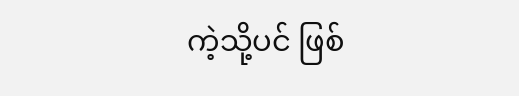ကဲ့သို့ပင် ဖြစ်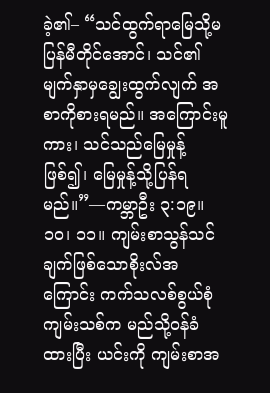ခဲ့၏– “သင်ထွက်ရာမြေသို့မပြန်မီတိုင်အောင်၊ သင်၏မျက်နှာမှချွေးထွက်လျက် အစာကိုစားရမည်။ အကြောင်းမူကား၊ သင်သည်မြေမှုန့်ဖြစ်၍၊ မြေမှုန့်သို့ပြန်ရမည်။”—ကမ္ဘာဦး ၃:၁၉။
၁၀၊ ၁၁။ ကျမ်းစာသွန်သင်ချက်ဖြစ်သောစိုးလ်အကြောင်း ကက်သလစ်စွယ်စုံကျမ်းသစ်က မည်သို့ဝန်ခံထားပြီး ယင်းကို ကျမ်းစာအ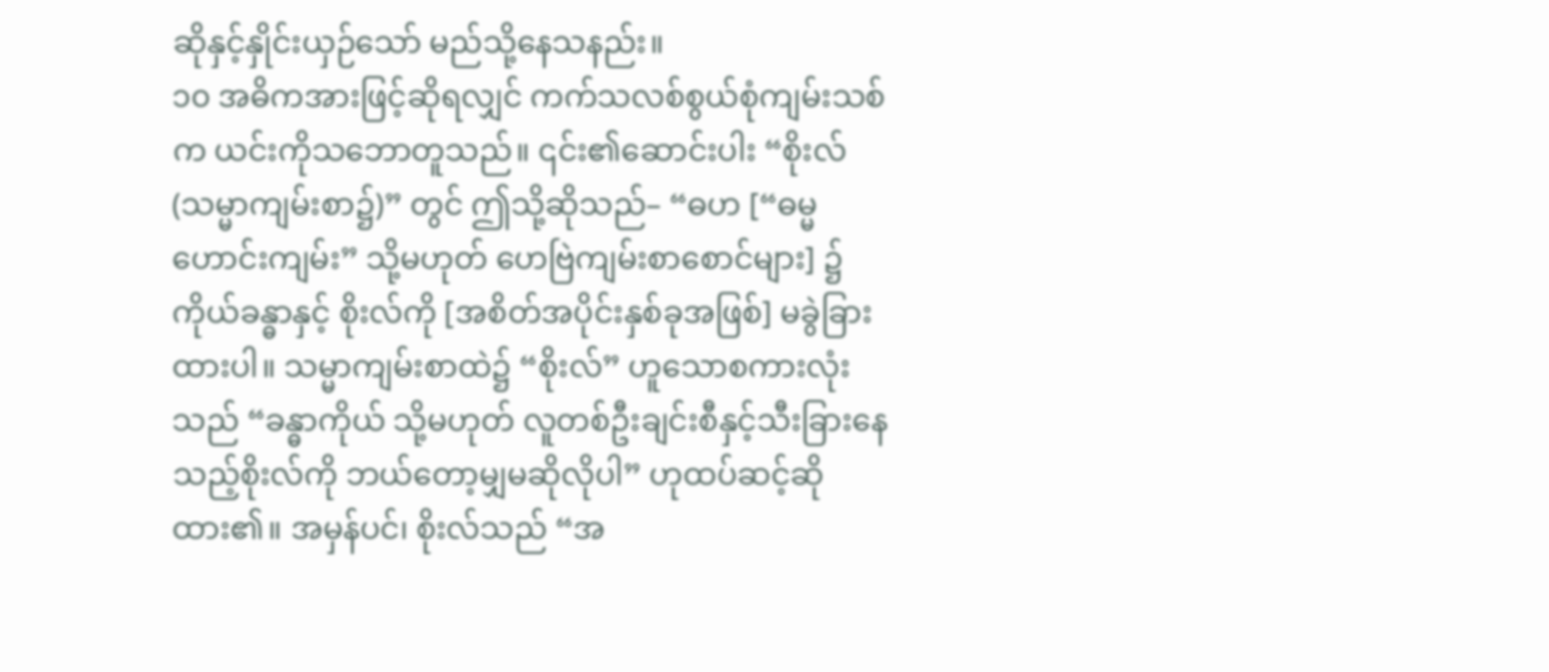ဆိုနှင့်နှိုင်းယှဉ်သော် မည်သို့နေသနည်း။
၁၀ အဓိကအားဖြင့်ဆိုရလျှင် ကက်သလစ်စွယ်စုံကျမ်းသစ်က ယင်းကိုသဘောတူသည်။ ၎င်း၏ဆောင်းပါး “စိုးလ် (သမ္မာကျမ်းစာ၌)” တွင် ဤသို့ဆိုသည်– “ဓဟ [“ဓမ္မဟောင်းကျမ်း” သို့မဟုတ် ဟေဗြဲကျမ်းစာစောင်များ] ၌ကိုယ်ခန္ဓာနှင့် စိုးလ်ကို [အစိတ်အပိုင်းနှစ်ခုအဖြစ်] မခွဲခြားထားပါ။ သမ္မာကျမ်းစာထဲ၌ “စိုးလ်” ဟူသောစကားလုံးသည် “ခန္ဓာကိုယ် သို့မဟုတ် လူတစ်ဦးချင်းစီနှင့်သီးခြားနေသည့်စိုးလ်ကို ဘယ်တော့မျှမဆိုလိုပါ” ဟုထပ်ဆင့်ဆိုထား၏။ အမှန်ပင်၊ စိုးလ်သည် “အ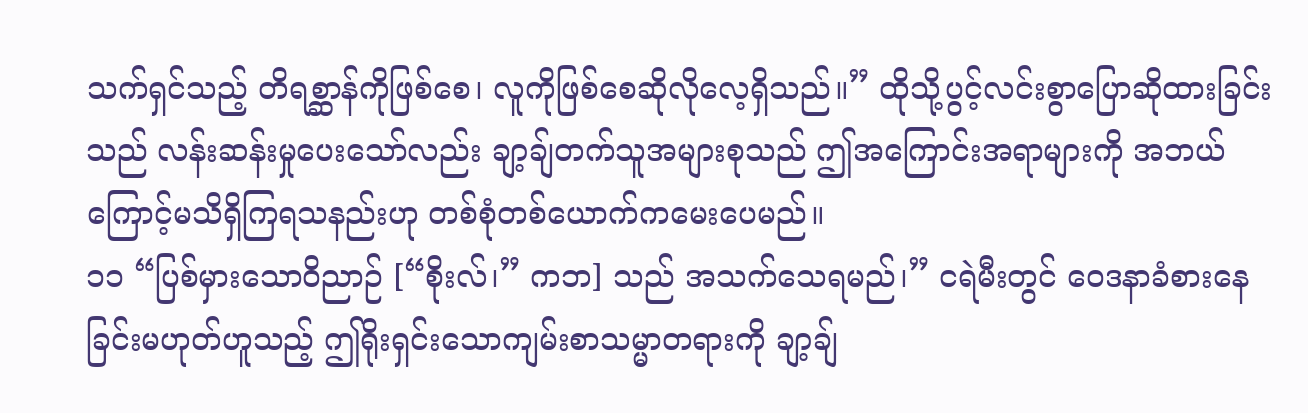သက်ရှင်သည့် တိရစ္ဆာန်ကိုဖြစ်စေ၊ လူကိုဖြစ်စေဆိုလိုလေ့ရှိသည်။” ထိုသို့ပွင့်လင်းစွာပြောဆိုထားခြင်းသည် လန်းဆန်းမှုပေးသော်လည်း ချာ့ချ်တက်သူအများစုသည် ဤအကြောင်းအရာများကို အဘယ်ကြောင့်မသိရှိကြရသနည်းဟု တစ်စုံတစ်ယောက်ကမေးပေမည်။
၁၁ “ပြစ်မှားသောဝိညာဉ် [“စိုးလ်၊” ကဘ] သည် အသက်သေရမည်၊” ငရဲမီးတွင် ဝေဒနာခံစားနေခြင်းမဟုတ်ဟူသည့် ဤရိုးရှင်းသောကျမ်းစာသမ္မာတရားကို ချာ့ချ်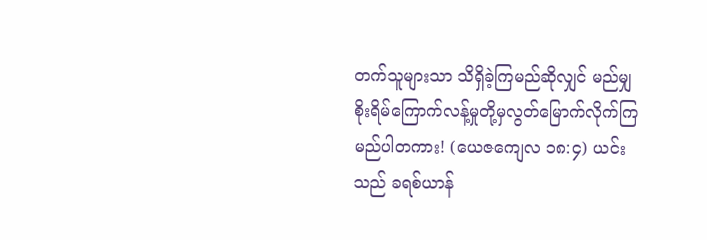တက်သူများသာ သိရှိခဲ့ကြမည်ဆိုလျှင် မည်မျှစိုးရိမ်ကြောက်လန့်မှုတို့မှလွတ်မြောက်လိုက်ကြမည်ပါတကား! (ယေဇကျေလ ၁၈:၄) ယင်းသည် ခရစ်ယာန်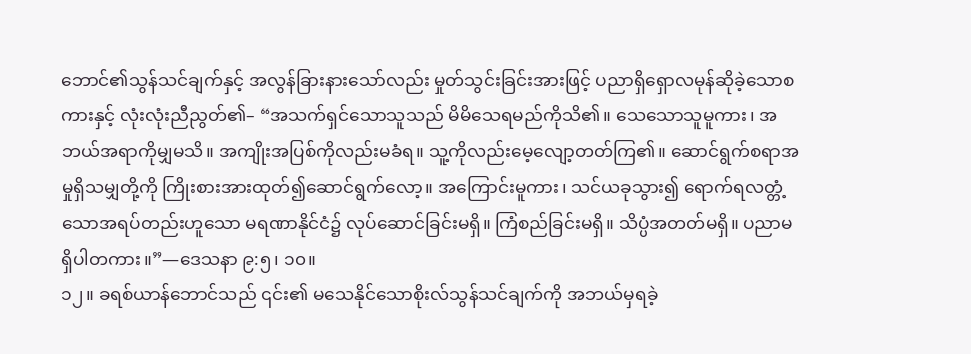ဘောင်၏သွန်သင်ချက်နှင့် အလွန်ခြားနားသော်လည်း မှုတ်သွင်းခြင်းအားဖြင့် ပညာရှိရှောလမုန်ဆိုခဲ့သောစကားနှင့် လုံးလုံးညီညွတ်၏– “အသက်ရှင်သောသူသည် မိမိသေရမည်ကိုသိ၏။ သေသောသူမူကား၊ အဘယ်အရာကိုမျှမသိ။ အကျိုးအပြစ်ကိုလည်းမခံရ။ သူ့ကိုလည်းမေ့လျော့တတ်ကြ၏။ ဆောင်ရွက်စရာအမှုရှိသမျှတို့ကို ကြိုးစားအားထုတ်၍ဆောင်ရွက်လော့။ အကြောင်းမူကား၊ သင်ယခုသွား၍ ရောက်ရလတ္တံ့သောအရပ်တည်းဟူသော မရဏာနိုင်ငံ၌ လုပ်ဆောင်ခြင်းမရှိ။ ကြံစည်ခြင်းမရှိ။ သိပ္ပံအတတ်မရှိ။ ပညာမရှိပါတကား။”—ဒေသနာ ၉:၅၊ ၁၀။
၁၂။ ခရစ်ယာန်ဘောင်သည် ၎င်း၏ မသေနိုင်သောစိုးလ်သွန်သင်ချက်ကို အဘယ်မှရခဲ့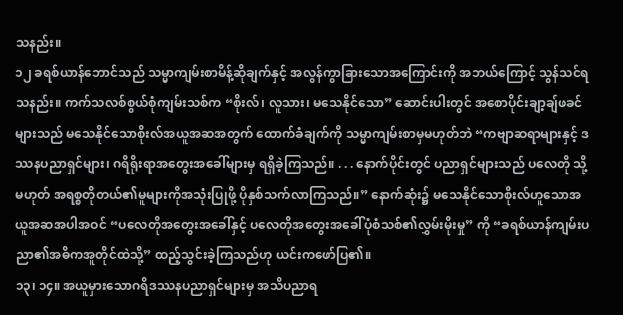သနည်း။
၁၂ ခရစ်ယာန်ဘောင်သည် သမ္မာကျမ်းစာမိန့်ဆိုချက်နှင့် အလွန်ကွာခြားသောအကြောင်းကို အဘယ်ကြောင့် သွန်သင်ရသနည်း။ ကက်သလစ်စွယ်စုံကျမ်းသစ်က “စိုးလ်၊ လူသား၊ မသေနိုင်သော” ဆောင်းပါးတွင် အစောပိုင်းချာ့ချ်ဖခင်များသည် မသေနိုင်သောစိုးလ်အယူအဆအတွက် ထောက်ခံချက်ကို သမ္မာကျမ်းစာမှမဟုတ်ဘဲ “ကဗျာဆရာများနှင့် ဒဿနပညာရှင်များ၊ ဂရိရိုးရာအတွေးအခေါ်များမှ ရရှိခဲ့ကြသည်။ . . . နောက်ပိုင်းတွင် ပညာရှင်များသည် ပလေတို သို့မဟုတ် အရစ္စတိုတယ်၏မူများကိုအသုံးပြုဖို့ ပိုနှစ်သက်လာကြသည်။” နောက်ဆုံး၌ မသေနိုင်သောစိုးလ်ဟူသောအယူအဆအပါအဝင် “ပလေတိုအတွေးအခေါ်နှင့် ပလေတိုအတွေးအခေါ်ပုံစံသစ်၏လွှမ်းမိုးမှု” ကို “ခရစ်ယာန်ကျမ်းပညာ၏အဓိကအူတိုင်ထဲသို့” ထည့်သွင်းခဲ့ကြသည်ဟု ယင်းကဖော်ပြ၏။
၁၃၊ ၁၄။ အယူမှားသောဂရိဒဿနပညာရှင်များမှ အသိပညာရ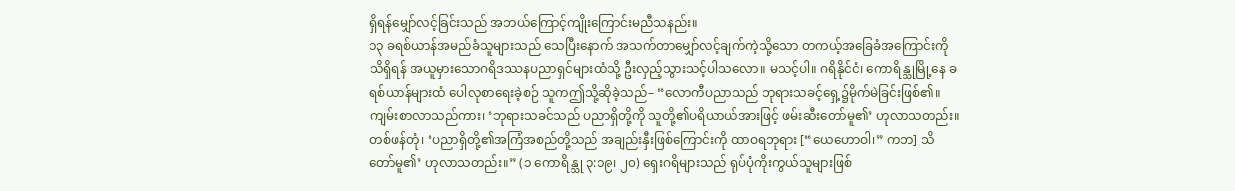ရှိရန်မျှော်လင့်ခြင်းသည် အဘယ်ကြောင့်ကျိုးကြောင်းမညီသနည်း။
၁၃ ခရစ်ယာန်အမည်ခံသူများသည် သေပြီးနောက် အသက်တာမျှော်လင့်ချက်ကဲ့သို့သော တကယ့်အခြေခံအကြောင်းကိုသိရှိရန် အယူမှားသောဂရိဒဿနပညာရှင်များထံသို့ ဦးလှည့်သွားသင့်ပါသလော။ မသင့်ပါ။ ဂရိနိုင်ငံ၊ ကောရိန္သုမြို့နေ ခရစ်ယာန်များထံ ပေါလုစာရေးခဲ့စဉ် သူကဤသို့ဆိုခဲ့သည်– “လောကီပညာသည် ဘုရားသခင့်ရှေ့၌မိုက်မဲခြင်းဖြစ်၏။ ကျမ်းစာလာသည်ကား၊ ‘ဘုရားသခင်သည် ပညာရှိတို့ကို သူတို့၏ပရိယာယ်အားဖြင့် ဖမ်းဆီးတော်မူ၏’ ဟုလာသတည်း။ တစ်ဖန်တုံ၊ ‘ပညာရှိတို့၏အကြံအစည်တို့သည် အချည်းနှီးဖြစ်ကြောင်းကို ထာဝရဘုရား [“ယေဟောဝါ၊” ကဘ] သိတော်မူ၏’ ဟုလာသတည်း။” (၁ ကောရိန္သု ၃:၁၉၊ ၂၀) ရှေးဂရိများသည် ရုပ်ပုံကိုးကွယ်သူများဖြစ်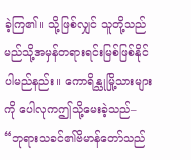ခဲ့ကြ၏။ သို့ဖြစ်လျှင် သူတို့သည် မည်သို့အမှန်တရားရင်းမြစ်ဖြစ်နိုင်ပါမည်နည်း။ ကောရိန္သုမြို့သားများကို ပေါလုကဤသို့မေးခဲ့သည်– “ဘုရားသခင်၏ဗိမာန်တော်သည်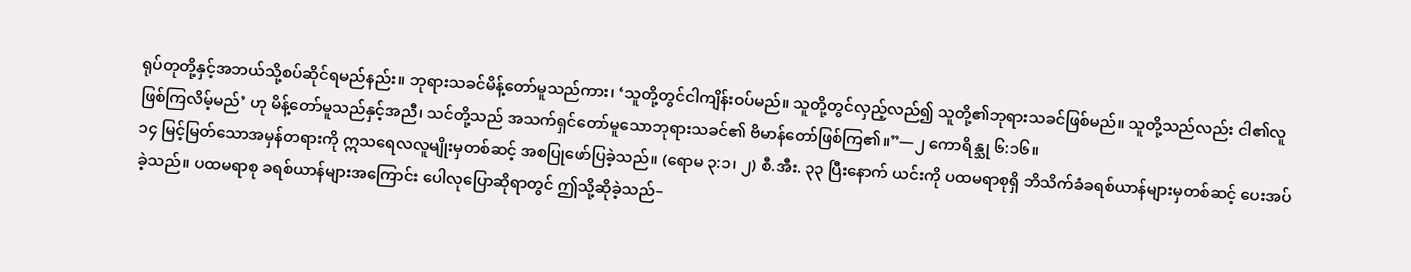ရုပ်တုတို့နှင့်အဘယ်သို့စပ်ဆိုင်ရမည်နည်း။ ဘုရားသခင်မိန့်တော်မူသည်ကား၊ ‘သူတို့တွင်ငါကျိန်းဝပ်မည်။ သူတို့တွင်လှည့်လည်၍ သူတို့၏ဘုရားသခင်ဖြစ်မည်။ သူတို့သည်လည်း ငါ၏လူဖြစ်ကြလိမ့်မည်’ ဟု မိန့်တော်မူသည်နှင့်အညီ၊ သင်တို့သည် အသက်ရှင်တော်မူသောဘုရားသခင်၏ ဗိမာန်တော်ဖြစ်ကြ၏။”—၂ ကောရိန္သု ၆:၁၆။
၁၄ မြင့်မြတ်သောအမှန်တရားကို ဣသရေလလူမျိုးမှတစ်ဆင့် အစပြုဖော်ပြခဲ့သည်။ (ရောမ ၃:၁၊ ၂) စီ.အီး. ၃၃ ပြီးနောက် ယင်းကို ပထမရာစုရှိ ဘိသိက်ခံခရစ်ယာန်များမှတစ်ဆင့် ပေးအပ်ခဲ့သည်။ ပထမရာစု ခရစ်ယာန်များအကြောင်း ပေါလုပြောဆိုရာတွင် ဤသို့ဆိုခဲ့သည်–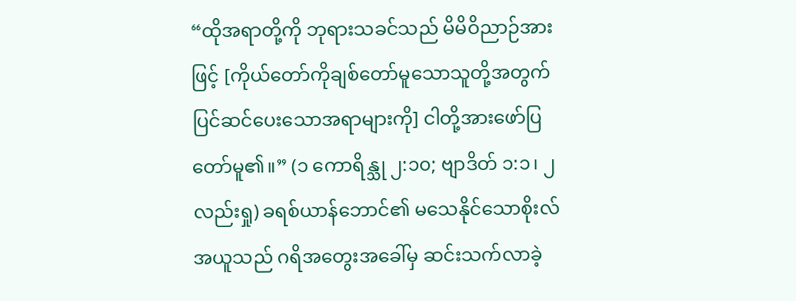“ထိုအရာတို့ကို ဘုရားသခင်သည် မိမိဝိညာဉ်အားဖြင့် [ကိုယ်တော်ကိုချစ်တော်မူသောသူတို့အတွက် ပြင်ဆင်ပေးသောအရာများကို] ငါတို့အားဖော်ပြတော်မူ၏။” (၁ ကောရိန္သု ၂:၁၀; ဗျာဒိတ် ၁:၁၊ ၂ လည်းရှု) ခရစ်ယာန်ဘောင်၏ မသေနိုင်သောစိုးလ်အယူသည် ဂရိအတွေးအခေါ်မှ ဆင်းသက်လာခဲ့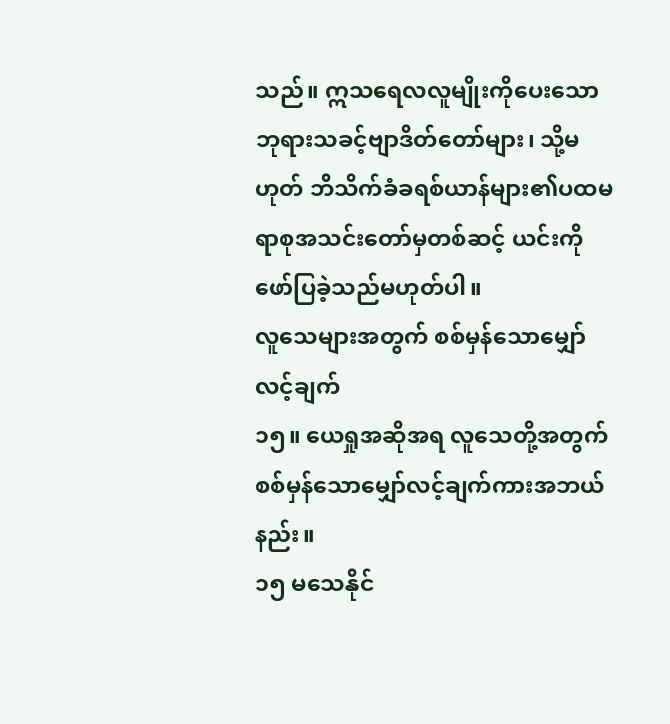သည်။ ဣသရေလလူမျိုးကိုပေးသော ဘုရားသခင့်ဗျာဒိတ်တော်များ၊ သို့မဟုတ် ဘိသိက်ခံခရစ်ယာန်များ၏ပထမရာစုအသင်းတော်မှတစ်ဆင့် ယင်းကိုဖော်ပြခဲ့သည်မဟုတ်ပါ။
လူသေများအတွက် စစ်မှန်သောမျှော်လင့်ချက်
၁၅။ ယေရှုအဆိုအရ လူသေတို့အတွက် စစ်မှန်သောမျှော်လင့်ချက်ကားအဘယ်နည်း။
၁၅ မသေနိုင်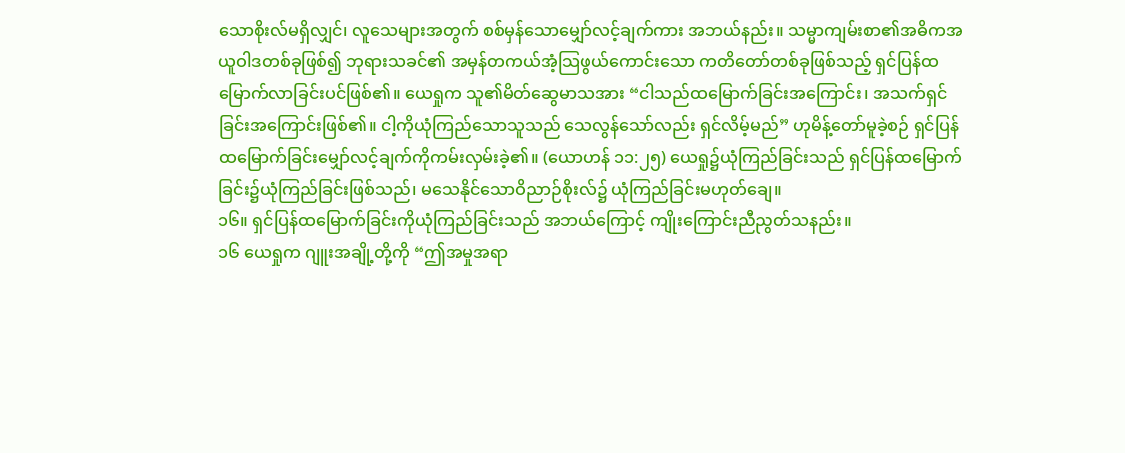သောစိုးလ်မရှိလျှင်၊ လူသေများအတွက် စစ်မှန်သောမျှော်လင့်ချက်ကား အဘယ်နည်း။ သမ္မာကျမ်းစာ၏အဓိကအယူဝါဒတစ်ခုဖြစ်၍ ဘုရားသခင်၏ အမှန်တကယ်အံ့သြဖွယ်ကောင်းသော ကတိတော်တစ်ခုဖြစ်သည့် ရှင်ပြန်ထမြောက်လာခြင်းပင်ဖြစ်၏။ ယေရှုက သူ၏မိတ်ဆွေမာသအား “ငါသည်ထမြောက်ခြင်းအကြောင်း၊ အသက်ရှင်ခြင်းအကြောင်းဖြစ်၏။ ငါ့ကိုယုံကြည်သောသူသည် သေလွန်သော်လည်း ရှင်လိမ့်မည်” ဟုမိန့်တော်မူခဲ့စဉ် ရှင်ပြန်ထမြောက်ခြင်းမျှော်လင့်ချက်ကိုကမ်းလှမ်းခဲ့၏။ (ယောဟန် ၁၁:၂၅) ယေရှု၌ယုံကြည်ခြင်းသည် ရှင်ပြန်ထမြောက်ခြင်း၌ယုံကြည်ခြင်းဖြစ်သည်၊ မသေနိုင်သောဝိညာဉ်စိုးလ်၌ ယုံကြည်ခြင်းမဟုတ်ချေ။
၁၆။ ရှင်ပြန်ထမြောက်ခြင်းကိုယုံကြည်ခြင်းသည် အဘယ်ကြောင့် ကျိုးကြောင်းညီညွတ်သနည်း။
၁၆ ယေရှုက ဂျူးအချို့တို့ကို “ဤအမှုအရာ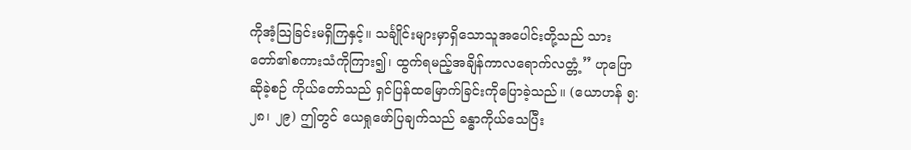ကိုအံ့သြခြင်းမရှိကြနှင့်။ သင်္ချိုင်းများမှာရှိသောသူအပေါင်းတို့သည် သားတော်၏စကားသံကိုကြား၍၊ ထွက်ရမည့်အချိန်ကာလရောက်လတ္တံ့” ဟုပြောဆိုခဲ့စဉ် ကိုယ်တော်သည် ရှင်ပြန်ထမြောက်ခြင်းကိုပြောခဲ့သည်။ (ယောဟန် ၅:၂၈၊ ၂၉) ဤတွင် ယေရှုဖော်ပြချက်သည် ခန္ဓာကိုယ်သေပြီး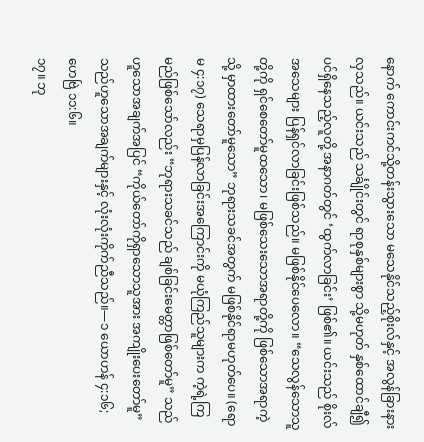နောက် ကောင်းကင်သို့တန်းသွားသော မသေနိုင်သည့်စိုးလ်နှင့် အလွန်ခြားနားလှသည်။ ယင်းသည် သင်္ချိုင်းတွင် ရာစုနှစ်များစွာ သို့မဟုတ် နှစ်ထောင်ချီ၍ပင်ရှိနေသည့်လူတို့ အနာဂတ်တွင် ‘ထွက်လာခြင်း’ ဖြစ်၏။ ယင်းသည် စိုးလ်အသေများ ပြန်ရှင်လာခြင်းဖြစ်သည်။ မဖြစ်နိုင်ပေလော။ “သေလွန်သောသူတို့ကို ရှင်စေတော်မူထသော၊ မဖြစ်သေးသောအရာတို့ကို ဖြစ်သောအရာကဲ့သို့ မှာထားတော်မူသော” ဘုရားသခင်အတွက် မဖြစ်နိုင်ရာမဟုတ်ပေ။ (ရောမ ၄:၁၇) သေရာမှပြန်လာခြင်းအကြောင်းကို မယုံကြည်သူများက ကဲ့ရဲ့ကြမည်ဖြစ်သော်လည်း “ဘုရားသခင်သည် ချစ်ခြင်းမေတ္တာဖြစ်တော်မူ” သည်ဟူသောအချက်အပြင် “ကိုယ်တော်ကိုရှာသောသူအား အကျိုးပေးတော်မူ” သည်ဟူသောအချက်များနှင့် လုံးလုံးကိုက်ညီသည်။—၁ ယောဟန် ၄:၁၆; ဟေဗြဲ ၁၁:၆။
၁၇။ ဘု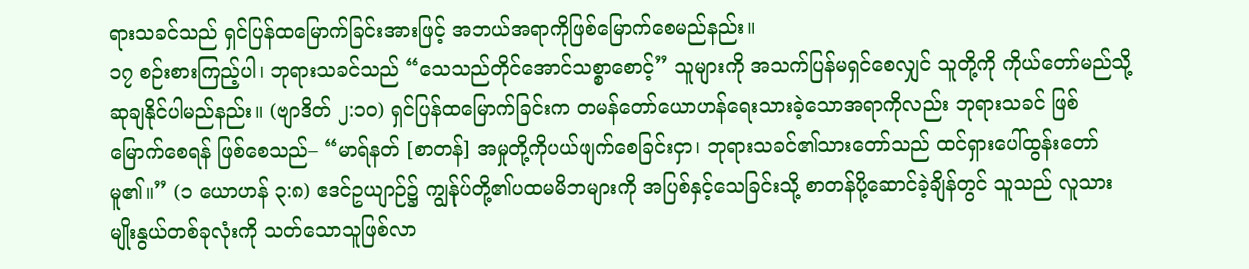ရားသခင်သည် ရှင်ပြန်ထမြောက်ခြင်းအားဖြင့် အဘယ်အရာကိုဖြစ်မြောက်စေမည်နည်း။
၁၇ စဉ်းစားကြည့်ပါ၊ ဘုရားသခင်သည် “သေသည်တိုင်အောင်သစ္စာစောင့်” သူများကို အသက်ပြန်မရှင်စေလျှင် သူတို့ကို ကိုယ်တော်မည်သို့ဆုချနိုင်ပါမည်နည်း။ (ဗျာဒိတ် ၂:၁၀) ရှင်ပြန်ထမြောက်ခြင်းက တမန်တော်ယောဟန်ရေးသားခဲ့သောအရာကိုလည်း ဘုရားသခင် ဖြစ်မြောက်စေရန် ဖြစ်စေသည်– “မာရ်နတ် [စာတန်] အမှုတို့ကိုပယ်ဖျက်စေခြင်းငှာ၊ ဘုရားသခင်၏သားတော်သည် ထင်ရှားပေါ်ထွန်းတော်မူ၏။” (၁ ယောဟန် ၃:၈) ဧဒင်ဥယျာဉ်၌ ကျွန်ုပ်တို့၏ပထမမိဘများကို အပြစ်နှင့်သေခြင်းသို့ စာတန်ပို့ဆောင်ခဲ့ချိန်တွင် သူသည် လူသားမျိုးနွယ်တစ်ခုလုံးကို သတ်သောသူဖြစ်လာ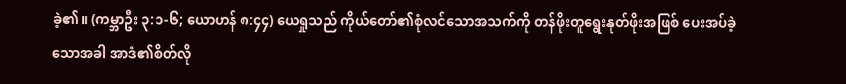ခဲ့၏။ (ကမ္ဘာဦး ၃:၁-၆; ယောဟန် ၈:၄၄) ယေရှုသည် ကိုယ်တော်၏စုံလင်သောအသက်ကို တန်ဖိုးတူရွေးနုတ်ဖိုးအဖြစ် ပေးအပ်ခဲ့သောအခါ အာဒံ၏စိတ်လို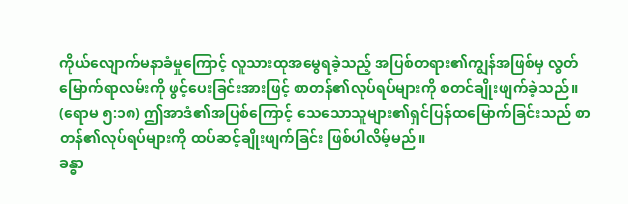ကိုယ်လျောက်မနာခံမှုကြောင့် လူသားထုအမွေရခဲ့သည့် အပြစ်တရား၏ကျွန်အဖြစ်မှ လွတ်မြောက်ရာလမ်းကို ဖွင့်ပေးခြင်းအားဖြင့် စာတန်၏လုပ်ရပ်များကို စတင်ချိုးဖျက်ခဲ့သည်။ (ရောမ ၅:၁၈) ဤအာဒံ၏အပြစ်ကြောင့် သေသောသူများ၏ရှင်ပြန်ထမြောက်ခြင်းသည် စာတန်၏လုပ်ရပ်များကို ထပ်ဆင့်ချိုးဖျက်ခြင်း ဖြစ်ပါလိမ့်မည်။
ခန္ဓာ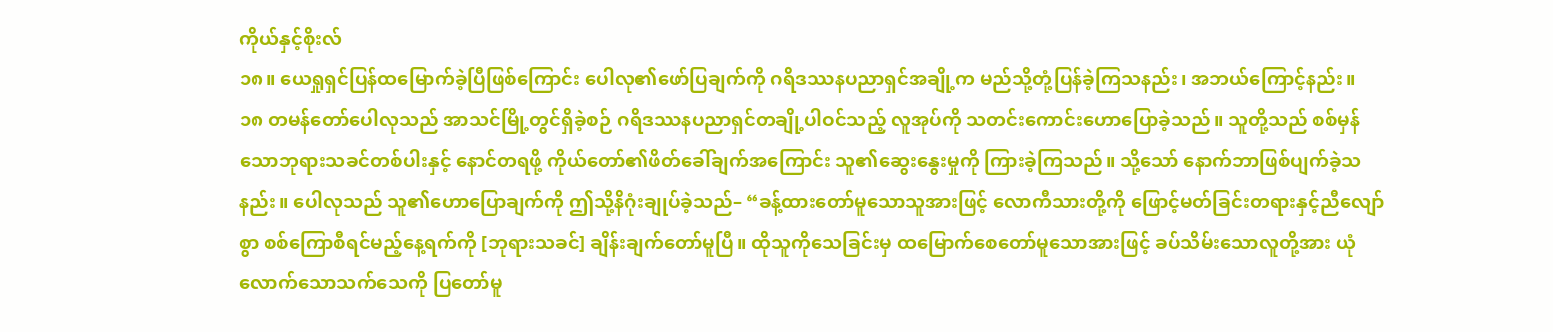ကိုယ်နှင့်စိုးလ်
၁၈။ ယေရှုရှင်ပြန်ထမြောက်ခဲ့ပြီဖြစ်ကြောင်း ပေါလု၏ဖော်ပြချက်ကို ဂရိဒဿနပညာရှင်အချို့က မည်သို့တုံ့ပြန်ခဲ့ကြသနည်း၊ အဘယ်ကြောင့်နည်း။
၁၈ တမန်တော်ပေါလုသည် အာသင်မြို့တွင်ရှိခဲ့စဉ် ဂရိဒဿနပညာရှင်တချို့ပါဝင်သည့် လူအုပ်ကို သတင်းကောင်းဟောပြောခဲ့သည်။ သူတို့သည် စစ်မှန်သောဘုရားသခင်တစ်ပါးနှင့် နောင်တရဖို့ ကိုယ်တော်၏ဖိတ်ခေါ်ချက်အကြောင်း သူ၏ဆွေးနွေးမှုကို ကြားခဲ့ကြသည်။ သို့သော် နောက်ဘာဖြစ်ပျက်ခဲ့သနည်း။ ပေါလုသည် သူ၏ဟောပြောချက်ကို ဤသို့နိဂုံးချုပ်ခဲ့သည်– “ခန့်ထားတော်မူသောသူအားဖြင့် လောကီသားတို့ကို ဖြောင့်မတ်ခြင်းတရားနှင့်ညီလျော်စွာ စစ်ကြောစီရင်မည့်နေ့ရက်ကို [ဘုရားသခင်] ချိန်းချက်တော်မူပြီ။ ထိုသူကိုသေခြင်းမှ ထမြောက်စေတော်မူသောအားဖြင့် ခပ်သိမ်းသောလူတို့အား ယုံလောက်သောသက်သေကို ပြတော်မူ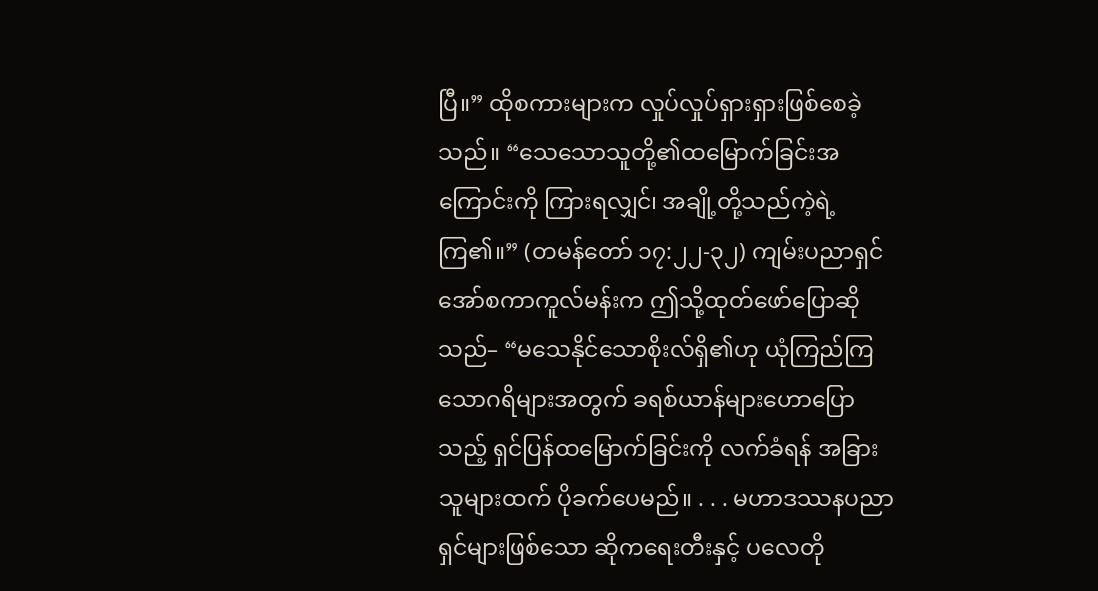ပြီ။” ထိုစကားများက လှုပ်လှုပ်ရှားရှားဖြစ်စေခဲ့သည်။ “သေသောသူတို့၏ထမြောက်ခြင်းအကြောင်းကို ကြားရလျှင်၊ အချို့တို့သည်ကဲ့ရဲ့ကြ၏။” (တမန်တော် ၁၇:၂၂-၃၂) ကျမ်းပညာရှင်အော်စကာကူလ်မန်းက ဤသို့ထုတ်ဖော်ပြောဆိုသည်– “မသေနိုင်သောစိုးလ်ရှိ၏ဟု ယုံကြည်ကြသောဂရိများအတွက် ခရစ်ယာန်များဟောပြောသည့် ရှင်ပြန်ထမြောက်ခြင်းကို လက်ခံရန် အခြားသူများထက် ပိုခက်ပေမည်။ . . . မဟာဒဿနပညာရှင်များဖြစ်သော ဆိုကရေးတီးနှင့် ပလေတို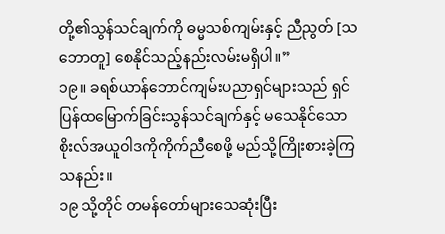တို့၏သွန်သင်ချက်ကို ဓမ္မသစ်ကျမ်းနှင့် ညီညွတ် [သဘောတူ] စေနိုင်သည့်နည်းလမ်းမရှိပါ။”
၁၉။ ခရစ်ယာန်ဘောင်ကျမ်းပညာရှင်များသည် ရှင်ပြန်ထမြောက်ခြင်းသွန်သင်ချက်နှင့် မသေနိုင်သောစိုးလ်အယူဝါဒကိုကိုက်ညီစေဖို့ မည်သို့ကြိုးစားခဲ့ကြသနည်း။
၁၉ သို့တိုင် တမန်တော်များသေဆုံးပြီး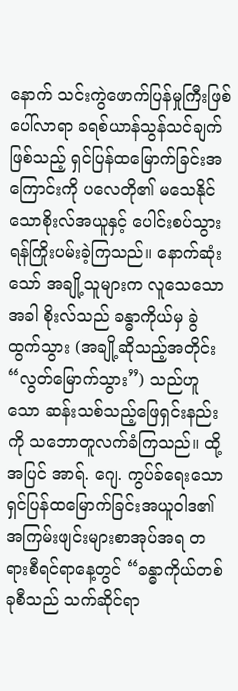နောက် သင်းကွဲဖောက်ပြန်မှုကြီးဖြစ်ပေါ်လာရာ ခရစ်ယာန်သွန်သင်ချက်ဖြစ်သည့် ရှင်ပြန်ထမြောက်ခြင်းအကြောင်းကို ပလေတို၏ မသေနိုင်သောစိုးလ်အယူနှင့် ပေါင်းစပ်သွားရန်ကြိုးပမ်းခဲ့ကြသည်။ နောက်ဆုံးသော် အချို့သူများက လူသေသောအခါ စိုးလ်သည် ခန္ဓာကိုယ်မှ ခွဲထွက်သွား (အချို့ဆိုသည့်အတိုင်း “လွတ်မြောက်သွား”) သည်ဟူသော ဆန်းသစ်သည့်ဖြေရှင်းနည်းကို သဘောတူလက်ခံကြသည်။ ထို့အပြင် အာရ်. ဂျေ. ကွပ်ခ်ရေးသော ရှင်ပြန်ထမြောက်ခြင်းအယူဝါဒ၏အကြမ်းဖျင်းများစာအုပ်အရ တရားစီရင်ရာနေ့တွင် “ခန္ဓာကိုယ်တစ်ခုစီသည် သက်ဆိုင်ရာ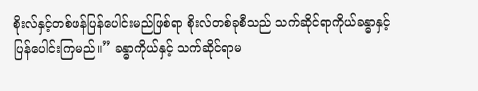စိုးလ်နှင့်တစ်ဖန်ပြန်ပေါင်းမည်ဖြစ်ရာ စိုးလ်တစ်ခုစီသည် သက်ဆိုင်ရာကိုယ်ခန္ဓာနှင့်ပြန်ပေါင်းကြမည်။” ခန္ဓာကိုယ်နှင့် သက်ဆိုင်ရာမ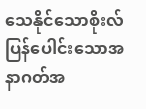သေနိုင်သောစိုးလ် ပြန်ပေါင်းသောအနာဂတ်အ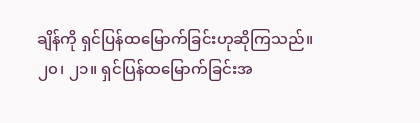ချိန်ကို ရှင်ပြန်ထမြောက်ခြင်းဟုဆိုကြသည်။
၂၀၊ ၂၁။ ရှင်ပြန်ထမြောက်ခြင်းအ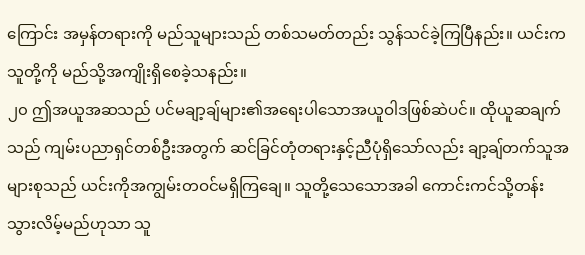ကြောင်း အမှန်တရားကို မည်သူများသည် တစ်သမတ်တည်း သွန်သင်ခဲ့ကြပြီနည်း။ ယင်းက သူတို့ကို မည်သို့အကျိုးရှိစေခဲ့သနည်း။
၂၀ ဤအယူအဆသည် ပင်မချာ့ချ်များ၏အရေးပါသောအယူဝါဒဖြစ်ဆဲပင်။ ထိုယူဆချက်သည် ကျမ်းပညာရှင်တစ်ဦးအတွက် ဆင်ခြင်တုံတရားနှင့်ညီပုံရှိသော်လည်း ချာ့ချ်တက်သူအများစုသည် ယင်းကိုအကျွမ်းတဝင်မရှိကြချေ။ သူတို့သေသောအခါ ကောင်းကင်သို့တန်းသွားလိမ့်မည်ဟုသာ သူ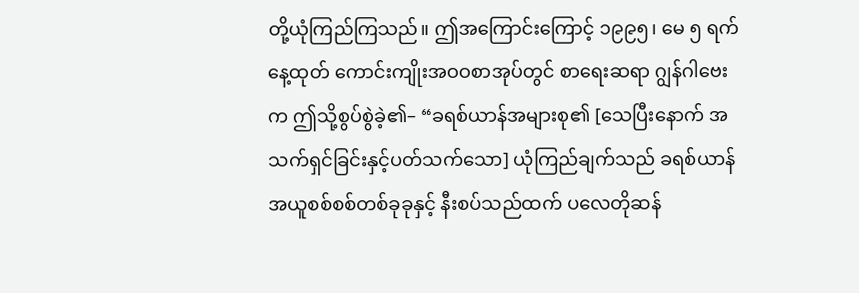တို့ယုံကြည်ကြသည်။ ဤအကြောင်းကြောင့် ၁၉၉၅၊ မေ ၅ ရက်နေ့ထုတ် ကောင်းကျိုးအဝဝစာအုပ်တွင် စာရေးဆရာ ဂျွန်ဂါဗေးက ဤသို့စွပ်စွဲခဲ့၏– “ခရစ်ယာန်အများစု၏ [သေပြီးနောက် အသက်ရှင်ခြင်းနှင့်ပတ်သက်သော] ယုံကြည်ချက်သည် ခရစ်ယာန်အယူစစ်စစ်တစ်ခုခုနှင့် နီးစပ်သည်ထက် ပလေတိုဆန်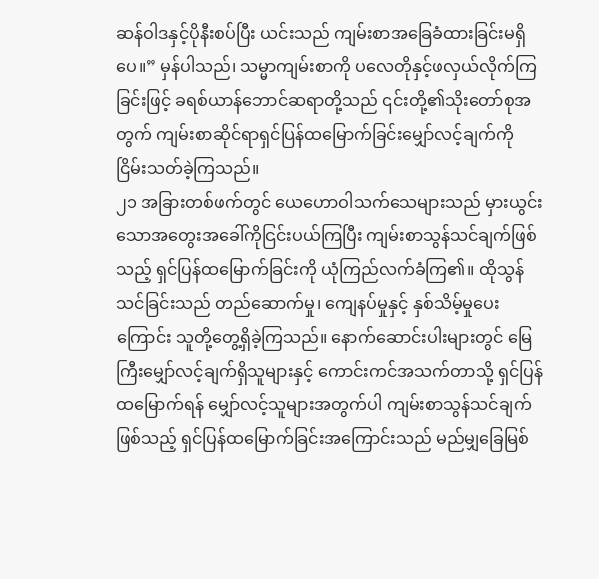ဆန်ဝါဒနှင့်ပိုနီးစပ်ပြီး ယင်းသည် ကျမ်းစာအခြေခံထားခြင်းမရှိပေ။” မှန်ပါသည်၊ သမ္မာကျမ်းစာကို ပလေတိုနှင့်ဖလှယ်လိုက်ကြခြင်းဖြင့် ခရစ်ယာန်ဘောင်ဆရာတို့သည် ၎င်းတို့၏သိုးတော်စုအတွက် ကျမ်းစာဆိုင်ရာရှင်ပြန်ထမြောက်ခြင်းမျှော်လင့်ချက်ကို ငြိမ်းသတ်ခဲ့ကြသည်။
၂၁ အခြားတစ်ဖက်တွင် ယေဟောဝါသက်သေများသည် မှားယွင်းသောအတွေးအခေါ်ကိုငြင်းပယ်ကြပြီး ကျမ်းစာသွန်သင်ချက်ဖြစ်သည့် ရှင်ပြန်ထမြောက်ခြင်းကို ယုံကြည်လက်ခံကြ၏။ ထိုသွန်သင်ခြင်းသည် တည်ဆောက်မှု၊ ကျေနပ်မှုနှင့် နှစ်သိမ့်မှုပေးကြောင်း သူတို့တွေ့ရှိခဲ့ကြသည်။ နောက်ဆောင်းပါးများတွင် မြေကြီးမျှော်လင့်ချက်ရှိသူများနှင့် ကောင်းကင်အသက်တာသို့ ရှင်ပြန်ထမြောက်ရန် မျှော်လင့်သူများအတွက်ပါ ကျမ်းစာသွန်သင်ချက်ဖြစ်သည့် ရှင်ပြန်ထမြောက်ခြင်းအကြောင်းသည် မည်မျှခြေမြစ်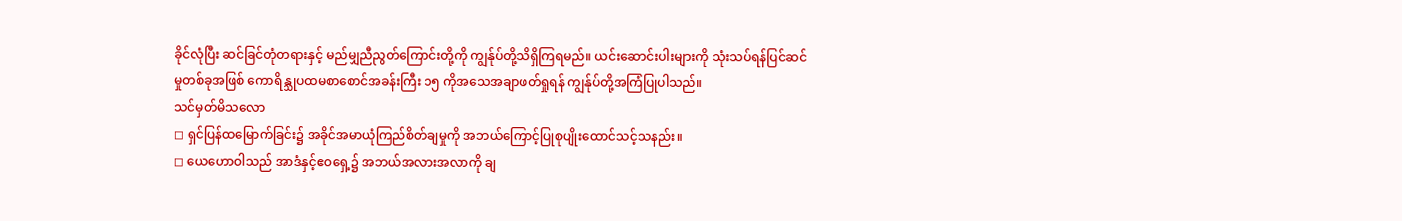ခိုင်လုံပြီး ဆင်ခြင်တုံတရားနှင့် မည်မျှညီညွတ်ကြောင်းတို့ကို ကျွန်ုပ်တို့သိရှိကြရမည်။ ယင်းဆောင်းပါးများကို သုံးသပ်ရန်ပြင်ဆင်မှုတစ်ခုအဖြစ် ကောရိန္သုပထမစာစောင်အခန်းကြီး ၁၅ ကိုအသေအချာဖတ်ရှုရန် ကျွန်ုပ်တို့အကြံပြုပါသည်။
သင်မှတ်မိသလော
◻ ရှင်ပြန်ထမြောက်ခြင်း၌ အခိုင်အမာယုံကြည်စိတ်ချမှုကို အဘယ်ကြောင့်ပြုစုပျိုးထောင်သင့်သနည်း။
◻ ယေဟောဝါသည် အာဒံနှင့်ဧဝရှေ့၌ အဘယ်အလားအလာကို ချ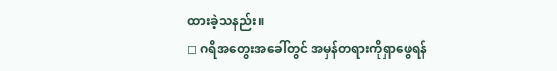ထားခဲ့သနည်း။
◻ ဂရိအတွေးအခေါ်တွင် အမှန်တရားကိုရှာဖွေရန်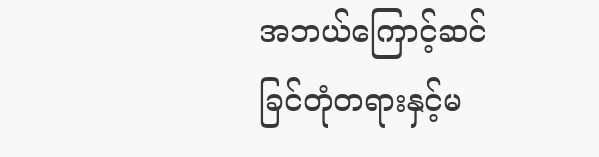အဘယ်ကြောင့်ဆင်ခြင်တုံတရားနှင့်မ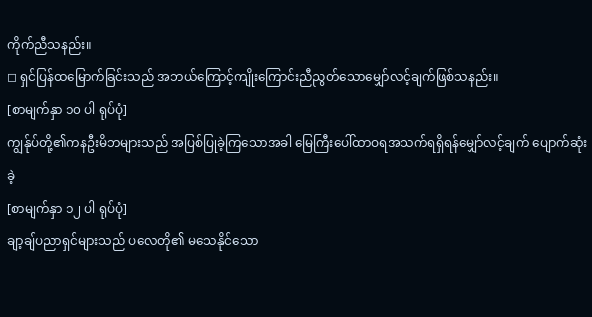ကိုက်ညီသနည်း။
◻ ရှင်ပြန်ထမြောက်ခြင်းသည် အဘယ်ကြောင့်ကျိုးကြောင်းညီညွတ်သောမျှော်လင့်ချက်ဖြစ်သနည်း။
[စာမျက်နှာ ၁၀ ပါ ရုပ်ပုံ]
ကျွန်ုပ်တို့၏ကနဦးမိဘများသည် အပြစ်ပြုခဲ့ကြသောအခါ မြေကြီးပေါ်ထာဝရအသက်ရရှိရန်မျှော်လင့်ချက် ပျောက်ဆုံးခဲ့
[စာမျက်နှာ ၁၂ ပါ ရုပ်ပုံ]
ချာ့ချ်ပညာရှင်များသည် ပလေတို၏ မသေနိုင်သော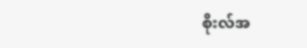စိုးလ်အ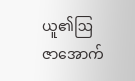ယူ၏ဩဇာအောက်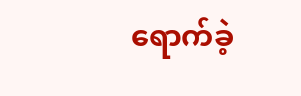ရောက်ခဲ့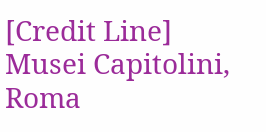[Credit Line]
Musei Capitolini, Roma